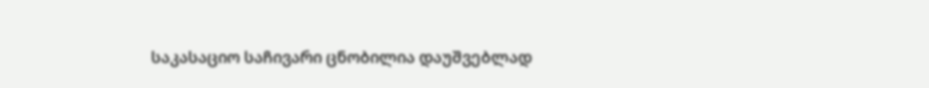საკასაციო საჩივარი ცნობილია დაუშვებლად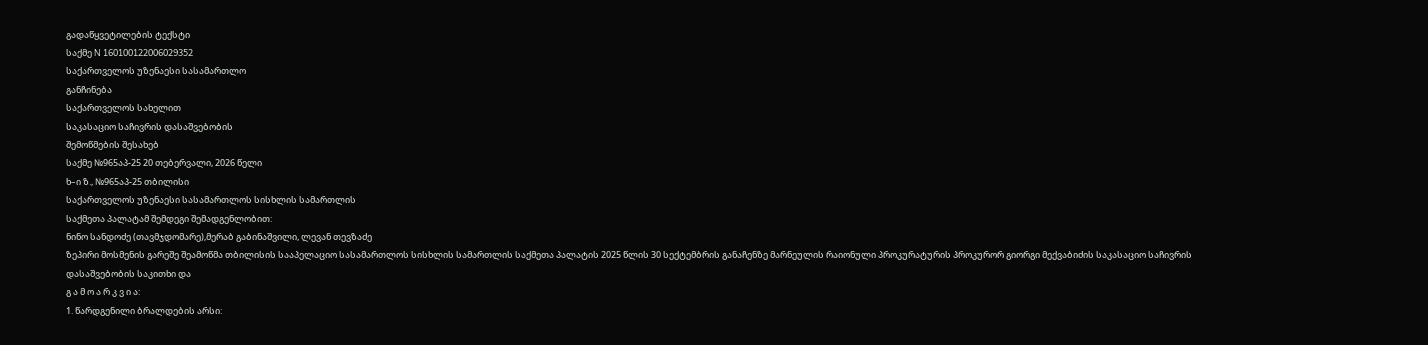გადაწყვეტილების ტექსტი
საქმე N 160100122006029352
საქართველოს უზენაესი სასამართლო
განჩინება
საქართველოს სახელით
საკასაციო საჩივრის დასაშვებობის
შემოწმების შესახებ
საქმე №965აპ-25 20 თებერვალი, 2026 წელი
ხ–ი ზ., №965აპ-25 თბილისი
საქართველოს უზენაესი სასამართლოს სისხლის სამართლის
საქმეთა პალატამ შემდეგი შემადგენლობით:
ნინო სანდოძე (თავმჯდომარე),მერაბ გაბინაშვილი, ლევან თევზაძე
ზეპირი მოსმენის გარეშე შეამოწმა თბილისის სააპელაციო სასამართლოს სისხლის სამართლის საქმეთა პალატის 2025 წლის 30 სექტემბრის განაჩენზე მარნეულის რაიონული პროკურატურის პროკურორ გიორგი მექვაბიძის საკასაციო საჩივრის დასაშვებობის საკითხი და
გ ა მ ო ა რ კ ვ ი ა:
1. წარდგენილი ბრალდების არსი: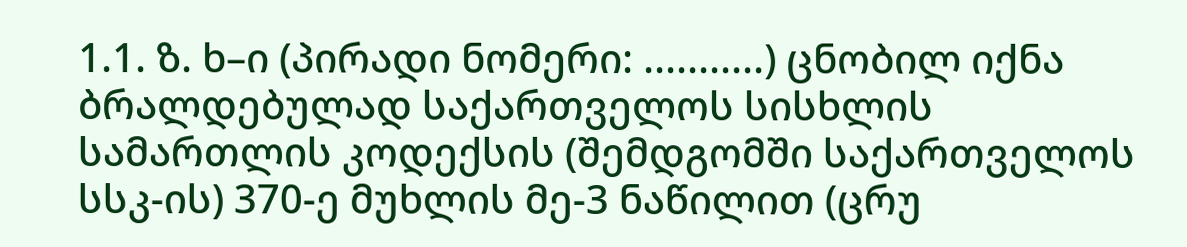1.1. ზ. ხ–ი (პირადი ნომერი: ...........) ცნობილ იქნა ბრალდებულად საქართველოს სისხლის სამართლის კოდექსის (შემდგომში საქართველოს სსკ-ის) 370-ე მუხლის მე-3 ნაწილით (ცრუ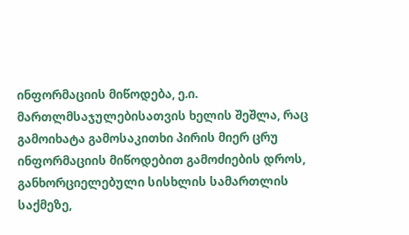ინფორმაციის მიწოდება, ე.ი. მართლმსაჯულებისათვის ხელის შეშლა, რაც გამოიხატა გამოსაკითხი პირის მიერ ცრუ ინფორმაციის მიწოდებით გამოძიების დროს, განხორციელებული სისხლის სამართლის საქმეზე,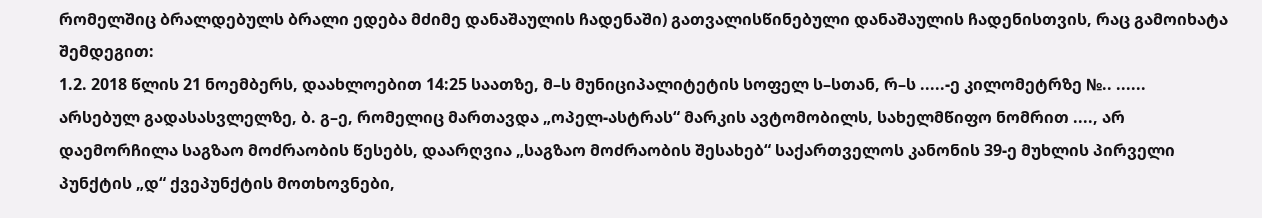რომელშიც ბრალდებულს ბრალი ედება მძიმე დანაშაულის ჩადენაში) გათვალისწინებული დანაშაულის ჩადენისთვის, რაც გამოიხატა შემდეგით:
1.2. 2018 წლის 21 ნოემბერს, დაახლოებით 14:25 საათზე, მ–ს მუნიციპალიტეტის სოფელ ს–სთან, რ–ს .....-ე კილომეტრზე №.. ...... არსებულ გადასასვლელზე, ბ. გ–ე, რომელიც მართავდა „ოპელ-ასტრას“ მარკის ავტომობილს, სახელმწიფო ნომრით ...., არ დაემორჩილა საგზაო მოძრაობის წესებს, დაარღვია „საგზაო მოძრაობის შესახებ“ საქართველოს კანონის 39-ე მუხლის პირველი პუნქტის „დ“ ქვეპუნქტის მოთხოვნები,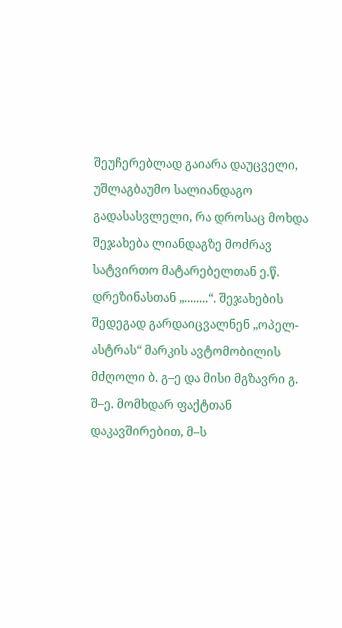შეუჩერებლად გაიარა დაუცველი, უშლაგბაუმო სალიანდაგო გადასასვლელი, რა დროსაც მოხდა შეჯახება ლიანდაგზე მოძრავ სატვირთო მატარებელთან ე.წ. დრეზინასთან „........“. შეჯახების შედეგად გარდაიცვალნენ „ოპელ-ასტრას“ მარკის ავტომობილის მძღოლი ბ. გ–ე და მისი მგზავრი გ. შ–ე. მომხდარ ფაქტთან დაკავშირებით, მ–ს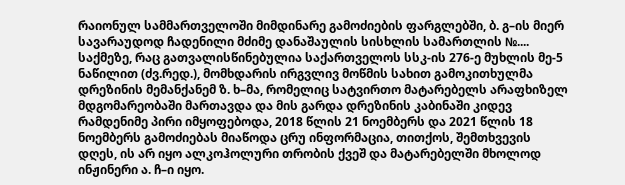რაიონულ სამმართველოში მიმდინარე გამოძიების ფარგლებში, ბ. გ–ის მიერ სავარაუდოდ ჩადენილი მძიმე დანაშაულის სისხლის სამართლის №.... საქმეზე, რაც გათვალისწინებულია საქართველოს სსკ-ის 276-ე მუხლის მე-5 ნაწილით (ძვ.რედ.), მომხდარის ირგვლივ მოწმის სახით გამოკითხულმა დრეზინის მემანქანემ ზ. ხ–მა, რომელიც სატვირთო მატარებელს არაფხიზელ მდგომარეობაში მართავდა და მის გარდა დრეზინის კაბინაში კიდევ რამდენიმე პირი იმყოფებოდა, 2018 წლის 21 ნოემბერს და 2021 წლის 18 ნოემბერს გამოძიებას მიაწოდა ცრუ ინფორმაცია, თითქოს, შემთხვევის დღეს, ის არ იყო ალკოჰოლური თრობის ქვეშ და მატარებელში მხოლოდ ინჟინერი ა. ჩ–ი იყო.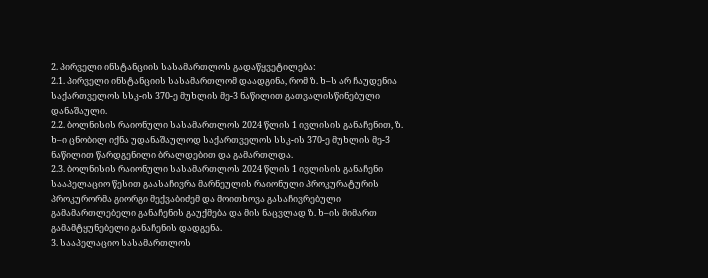2. პირველი ინსტანციის სასამართლოს გადაწყვეტილება:
2.1. პირველი ინსტანციის სასამართლომ დაადგინა, რომ ზ. ხ–ს არ ჩაუდენია საქართველოს სსკ-ის 370-ე მუხლის მე-3 ნაწილით გათვალისწინებული დანაშაული.
2.2. ბოლნისის რაიონული სასამართლოს 2024 წლის 1 ივლისის განაჩენით, ზ. ხ–ი ცნობილ იქნა უდანაშაულოდ საქართველოს სსკ-ის 370-ე მუხლის მე-3 ნაწილით წარდგენილი ბრალდებით და გამართლდა.
2.3. ბოლნისის რაიონული სასამართლოს 2024 წლის 1 ივლისის განაჩენი სააპელაციო წესით გაასაჩივრა მარნეულის რაიონული პროკურატურის პროკურორმა გიორგი მექვაბიძემ და მოითხოვა გასაჩივრებული გამამართლებელი განაჩენის გაუქმება და მის ნაცვლად ზ. ხ–ის მიმართ გამამტყუნებელი განაჩენის დადგენა.
3. სააპელაციო სასამართლოს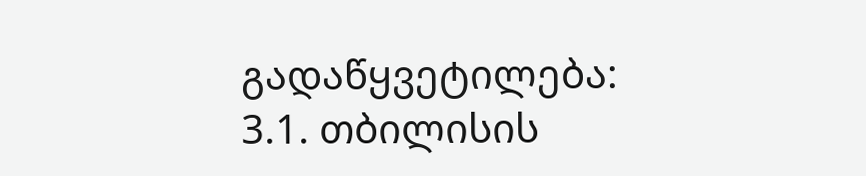გადაწყვეტილება:
3.1. თბილისის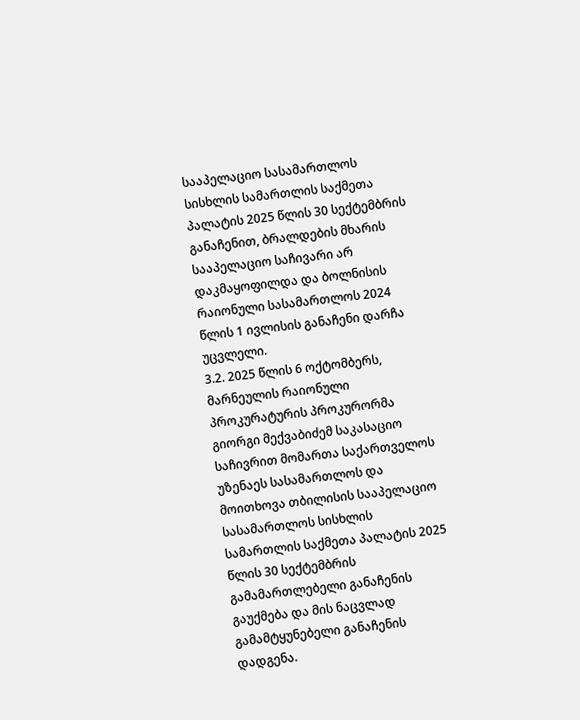სააპელაციო სასამართლოს სისხლის სამართლის საქმეთა პალატის 2025 წლის 30 სექტემბრის განაჩენით, ბრალდების მხარის სააპელაციო საჩივარი არ დაკმაყოფილდა და ბოლნისის რაიონული სასამართლოს 2024 წლის 1 ივლისის განაჩენი დარჩა უცვლელი.
3.2. 2025 წლის 6 ოქტომბერს, მარნეულის რაიონული პროკურატურის პროკურორმა გიორგი მექვაბიძემ საკასაციო საჩივრით მომართა საქართველოს უზენაეს სასამართლოს და მოითხოვა თბილისის სააპელაციო სასამართლოს სისხლის სამართლის საქმეთა პალატის 2025 წლის 30 სექტემბრის გამამართლებელი განაჩენის გაუქმება და მის ნაცვლად გამამტყუნებელი განაჩენის დადგენა.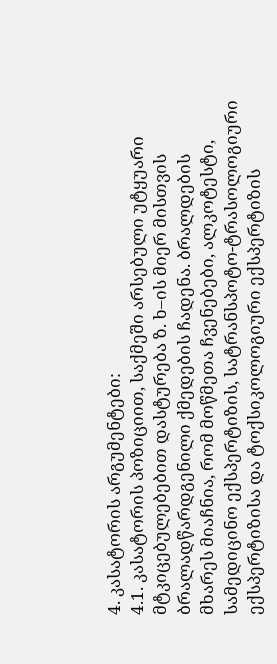4. კასატორის არგუმენტები:
4.1. კასატორის პოზიციით, საქმეში არსებული უტყუარი მტკიცებულებებით დასტურება ზ. ხ–ის მიერ მისთვის ბრალადწარდგენილი ქმედების ჩადენა. ბრალდების მხარეს მიაჩნია, რომ მოწმეთა ჩვენებები, ალკოტესტი, სამედიცინო ექსპერტიზის, სატრანსპოტო-ტრასოლოგიური ექსპერტიზისა და ტოქსიკოლოგიური ექსპერტიზის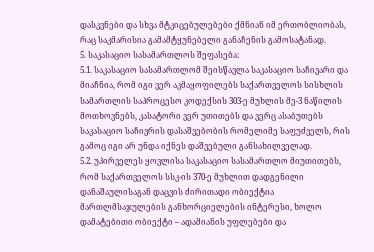დასკვნები და სხვა მტკიცებულებები ქმნიან იმ ერთობლიობას, რაც საკმარისია გამამტყუნებელი განაჩენის გამოსატანად.
5. საკასაციო სასამართლოს შეფასება:
5.1. საკასაციო სასამართლომ შეისწავლა საკასაციო საჩივარი და მიაჩნია, რომ იგი ვერ აკმაყოფილებს საქართველოს სისხლის სამართლის საპროცესო კოდექსის 303-ე მუხლის მე-3 ნაწილის მოთხოვნებს, კასატორი ვერ უთითებს და ვერც ასაბუთებს საკასაციო საჩივრის დასაშვებობის რომელიმე საფუძველს, რის გამოც იგი არ უნდა იქნეს დაშვებული განსახილველად.
5.2. უპირველეს ყოვლისა საკასაციო სასამართლო მიუთითებს, რომ საქართველოს სსკ-ის 370-ე მუხლით დადგენილი დანაშაულისაგან დაცვის ძირითადი ობიექტია მართლმსაჯულების განხორციელების ინტერესი, ხოლო დამატებითი ობიექტი – ადამიანის უფლებები და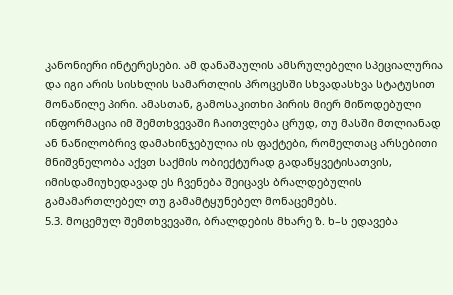კანონიერი ინტერესები. ამ დანაშაულის ამსრულებელი სპეციალურია და იგი არის სისხლის სამართლის პროცესში სხვადასხვა სტატუსით მონაწილე პირი. ამასთან, გამოსაკითხი პირის მიერ მიწოდებული ინფორმაცია იმ შემთხვევაში ჩაითვლება ცრუდ, თუ მასში მთლიანად ან ნაწილობრივ დამახინჯებულია ის ფაქტები, რომელთაც არსებითი მნიშვნელობა აქვთ საქმის ობიექტურად გადაწყვეტისათვის, იმისდამიუხედავად ეს ჩვენება შეიცავს ბრალდებულის გამამართლებელ თუ გამამტყუნებელ მონაცემებს.
5.3. მოცემულ შემთხვევაში, ბრალდების მხარე ზ. ხ–ს ედავება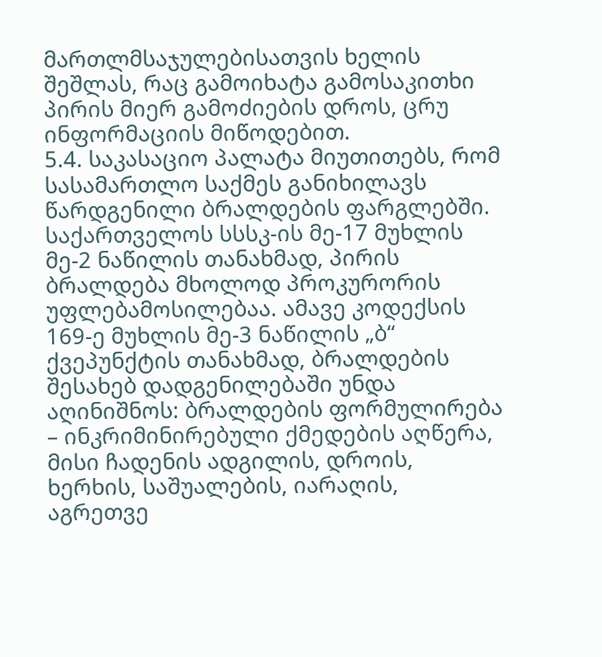მართლმსაჯულებისათვის ხელის შეშლას, რაც გამოიხატა გამოსაკითხი პირის მიერ გამოძიების დროს, ცრუ ინფორმაციის მიწოდებით.
5.4. საკასაციო პალატა მიუთითებს, რომ სასამართლო საქმეს განიხილავს წარდგენილი ბრალდების ფარგლებში. საქართველოს სსსკ-ის მე-17 მუხლის მე-2 ნაწილის თანახმად, პირის ბრალდება მხოლოდ პროკურორის უფლებამოსილებაა. ამავე კოდექსის 169-ე მუხლის მე-3 ნაწილის „ბ“ ქვეპუნქტის თანახმად, ბრალდების შესახებ დადგენილებაში უნდა აღინიშნოს: ბრალდების ფორმულირება – ინკრიმინირებული ქმედების აღწერა, მისი ჩადენის ადგილის, დროის, ხერხის, საშუალების, იარაღის, აგრეთვე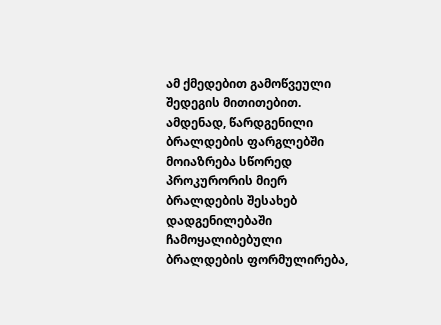ამ ქმედებით გამოწვეული შედეგის მითითებით. ამდენად, წარდგენილი ბრალდების ფარგლებში მოიაზრება სწორედ პროკურორის მიერ ბრალდების შესახებ დადგენილებაში ჩამოყალიბებული ბრალდების ფორმულირება,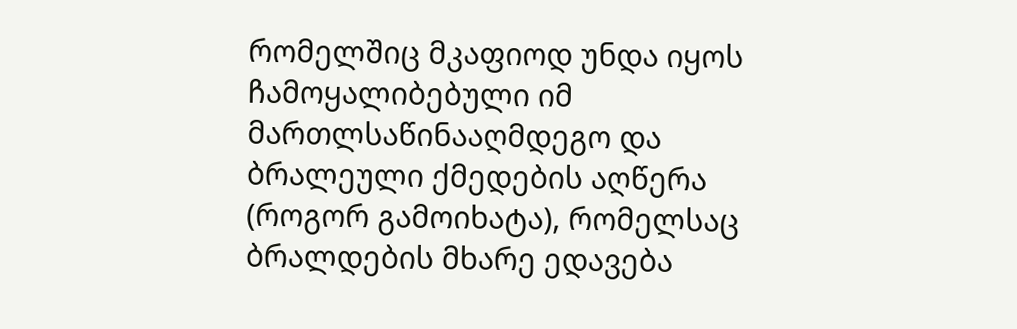რომელშიც მკაფიოდ უნდა იყოს ჩამოყალიბებული იმ მართლსაწინააღმდეგო და ბრალეული ქმედების აღწერა (როგორ გამოიხატა), რომელსაც ბრალდების მხარე ედავება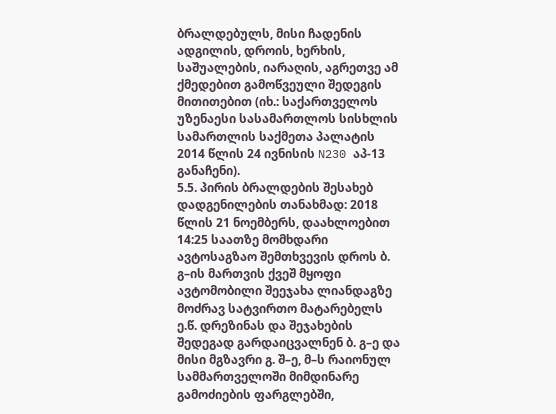ბრალდებულს, მისი ჩადენის ადგილის, დროის, ხერხის, საშუალების, იარაღის, აგრეთვე ამ ქმედებით გამოწვეული შედეგის მითითებით (იხ.: საქართველოს უზენაესი სასამართლოს სისხლის სამართლის საქმეთა პალატის 2014 წლის 24 ივნისის N230 აპ-13 განაჩენი).
5.5. პირის ბრალდების შესახებ დადგენილების თანახმად: 2018 წლის 21 ნოემბერს, დაახლოებით 14:25 საათზე მომხდარი ავტოსაგზაო შემთხვევის დროს ბ. გ–ის მართვის ქვეშ მყოფი ავტომობილი შეეჯახა ლიანდაგზე მოძრავ სატვირთო მატარებელს ე.წ. დრეზინას და შეჯახების შედეგად გარდაიცვალნენ ბ. გ–ე და მისი მგზავრი გ. შ–ე, მ–ს რაიონულ სამმართველოში მიმდინარე გამოძიების ფარგლებში,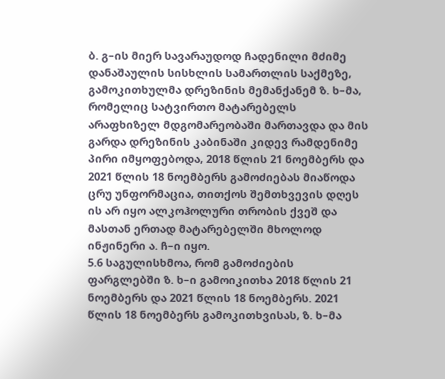ბ. გ–ის მიერ სავარაუდოდ ჩადენილი მძიმე დანაშაულის სისხლის სამართლის საქმეზე, გამოკითხულმა დრეზინის მემანქანემ ზ. ხ–მა, რომელიც სატვირთო მატარებელს არაფხიზელ მდგომარეობაში მართავდა და მის გარდა დრეზინის კაბინაში კიდევ რამდენიმე პირი იმყოფებოდა, 2018 წლის 21 ნოემბერს და 2021 წლის 18 ნოემბერს გამოძიებას მიაწოდა ცრუ უნფორმაცია, თითქოს შემთხვევის დღეს ის არ იყო ალკოჰოლური თრობის ქვეშ და მასთან ერთად მატარებელში მხოლოდ ინჟინერი ა. ჩ–ი იყო.
5.6 საგულისხმოა, რომ გამოძიების ფარგლებში ზ. ხ–ი გამოიკითხა 2018 წლის 21 ნოემბერს და 2021 წლის 18 ნოემბერს. 2021 წლის 18 ნოემბერს გამოკითხვისას, ზ. ხ–მა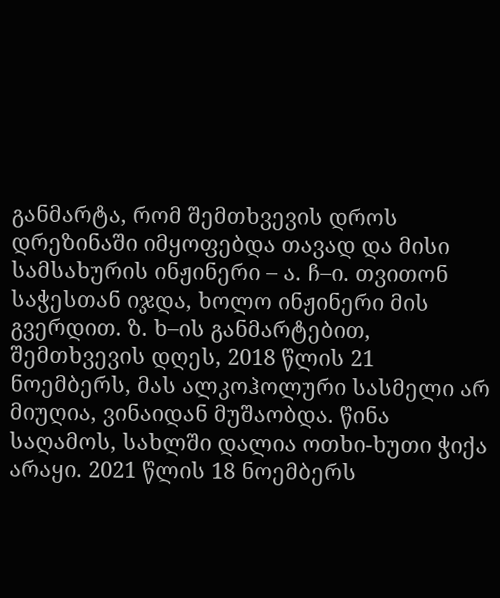განმარტა, რომ შემთხვევის დროს დრეზინაში იმყოფებდა თავად და მისი სამსახურის ინჟინერი – ა. ჩ–ი. თვითონ საჭესთან იჯდა, ხოლო ინჟინერი მის გვერდით. ზ. ხ–ის განმარტებით, შემთხვევის დღეს, 2018 წლის 21 ნოემბერს, მას ალკოჰოლური სასმელი არ მიუღია, ვინაიდან მუშაობდა. წინა საღამოს, სახლში დალია ოთხი-ხუთი ჭიქა არაყი. 2021 წლის 18 ნოემბერს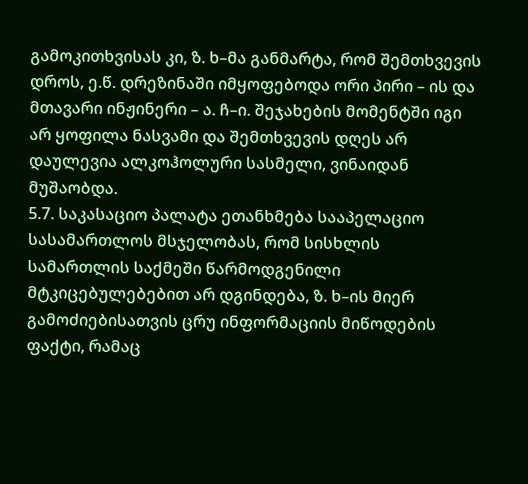გამოკითხვისას კი, ზ. ხ–მა განმარტა, რომ შემთხვევის დროს, ე.წ. დრეზინაში იმყოფებოდა ორი პირი – ის და მთავარი ინჟინერი – ა. ჩ–ი. შეჯახების მომენტში იგი არ ყოფილა ნასვამი და შემთხვევის დღეს არ დაულევია ალკოჰოლური სასმელი, ვინაიდან მუშაობდა.
5.7. საკასაციო პალატა ეთანხმება სააპელაციო სასამართლოს მსჯელობას, რომ სისხლის სამართლის საქმეში წარმოდგენილი მტკიცებულებებით არ დგინდება, ზ. ხ–ის მიერ გამოძიებისათვის ცრუ ინფორმაციის მიწოდების ფაქტი, რამაც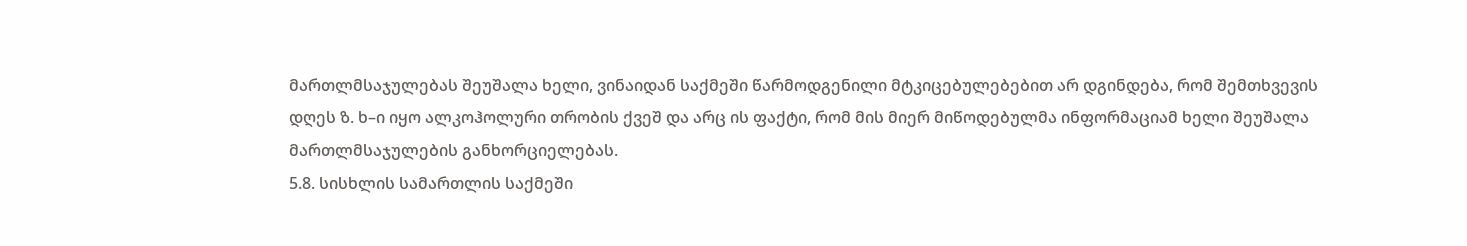მართლმსაჯულებას შეუშალა ხელი, ვინაიდან საქმეში წარმოდგენილი მტკიცებულებებით არ დგინდება, რომ შემთხვევის დღეს ზ. ხ–ი იყო ალკოჰოლური თრობის ქვეშ და არც ის ფაქტი, რომ მის მიერ მიწოდებულმა ინფორმაციამ ხელი შეუშალა მართლმსაჯულების განხორციელებას.
5.8. სისხლის სამართლის საქმეში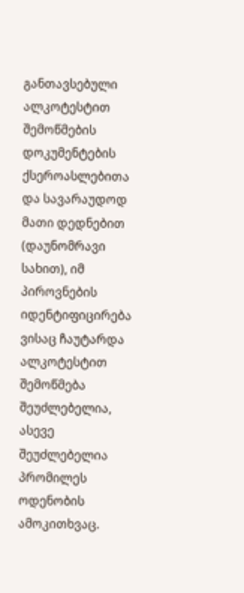განთავსებული ალკოტესტით შემოწმების დოკუმენტების ქსეროასლებითა და სავარაუდოდ მათი დედნებით (დაუნომრავი სახით), იმ პიროვნების იდენტიფიცირება ვისაც ჩაუტარდა ალკოტესტით შემოწმება შეუძლებელია, ასევე შეუძლებელია პრომილეს ოდენობის ამოკითხვაც.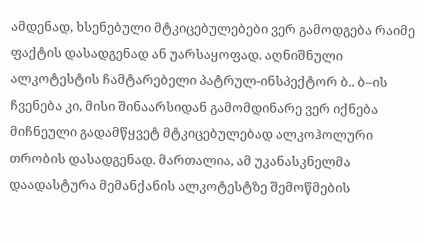ამდენად, ხსენებული მტკიცებულებები ვერ გამოდგება რაიმე ფაქტის დასადგენად ან უარსაყოფად. აღნიშნული ალკოტესტის ჩამტარებელი პატრულ-ინსპექტორ ბ.. ბ–ის ჩვენება კი, მისი შინაარსიდან გამომდინარე ვერ იქნება მიჩნეული გადამწყვეტ მტკიცებულებად ალკოჰოლური თრობის დასადგენად. მართალია, ამ უკანასკნელმა დაადასტურა მემანქანის ალკოტესტზე შემოწმების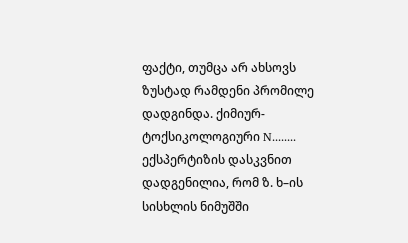ფაქტი, თუმცა არ ახსოვს ზუსტად რამდენი პრომილე დადგინდა. ქიმიურ-ტოქსიკოლოგიური N........ ექსპერტიზის დასკვნით დადგენილია, რომ ზ. ხ–ის სისხლის ნიმუშში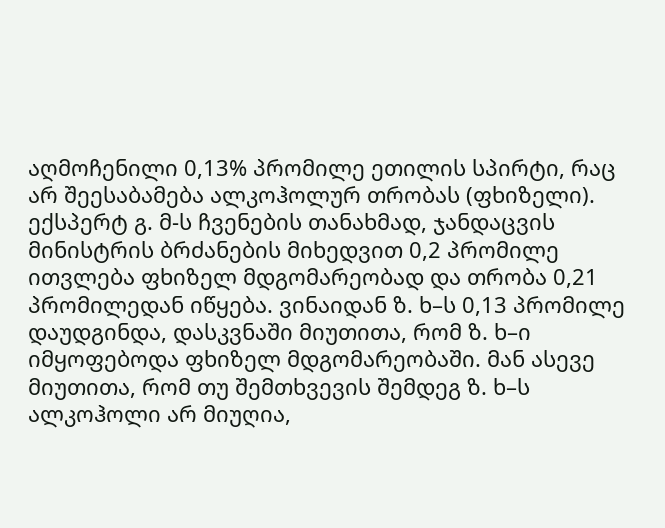აღმოჩენილი 0,13% პრომილე ეთილის სპირტი, რაც არ შეესაბამება ალკოჰოლურ თრობას (ფხიზელი). ექსპერტ გ. მ-ს ჩვენების თანახმად, ჯანდაცვის მინისტრის ბრძანების მიხედვით 0,2 პრომილე ითვლება ფხიზელ მდგომარეობად და თრობა 0,21 პრომილედან იწყება. ვინაიდან ზ. ხ–ს 0,13 პრომილე დაუდგინდა, დასკვნაში მიუთითა, რომ ზ. ხ–ი იმყოფებოდა ფხიზელ მდგომარეობაში. მან ასევე მიუთითა, რომ თუ შემთხვევის შემდეგ ზ. ხ–ს ალკოჰოლი არ მიუღია,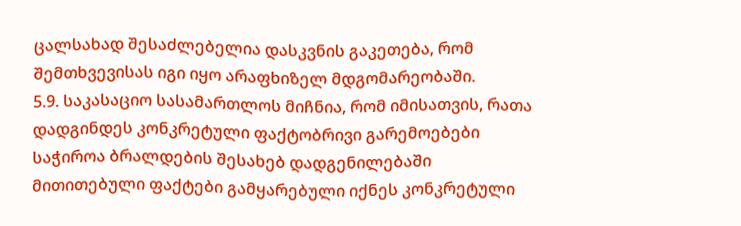ცალსახად შესაძლებელია დასკვნის გაკეთება, რომ შემთხვევისას იგი იყო არაფხიზელ მდგომარეობაში.
5.9. საკასაციო სასამართლოს მიჩნია, რომ იმისათვის, რათა დადგინდეს კონკრეტული ფაქტობრივი გარემოებები საჭიროა ბრალდების შესახებ დადგენილებაში მითითებული ფაქტები გამყარებული იქნეს კონკრეტული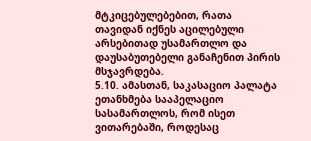მტკიცებულებებით, რათა თავიდან იქნეს აცილებული არსებითად უსამართლო და დაუსაბუთებელი განაჩენით პირის მსჯავრდება.
5.10. ამასთან, საკასაციო პალატა ეთანხმება სააპელაციო სასამართლოს, რომ ისეთ ვითარებაში, როდესაც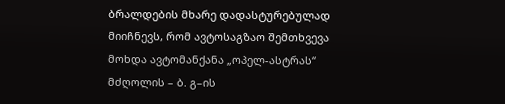ბრალდების მხარე დადასტურებულად მიიჩნევს, რომ ავტოსაგზაო შემთხვევა მოხდა ავტომანქანა „ოპელ-ასტრას“ მძღოლის – ბ. გ–ის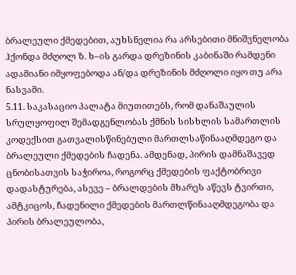ბრალეული ქმედებით, აუხსნელია რა არსებითი მნიშვნელობა ჰქონდა მძღოლ ზ. ხ–ის გარდა დრეზინის კაბინაში რამდენი ადამიანი იმყოფებოდა ან/და დრეზინის მძღოლი იყო თუ არა ნასვამი.
5.11. საკასაციო პალატა მიუთითებს, რომ დანაშაულის სრულყოფილ შემადგენლობას ქმნის სისხლის სამართლის კოდექსით გათვალისწინებული მართლსაწინააღმდეგო და ბრალეული ქმედების ჩადენა. ამდენად, პირის დამნაშავედ ცნობისათვის საჭიროა, როგორც ქმედების ფაქტობრივი დადასტურება, ასევე – ბრალდების მხარეს აწევს ტვირთი, ამტკიცოს, ჩადენილი ქმედების მართლწინააღმდეგობა და პირის ბრალეულობა,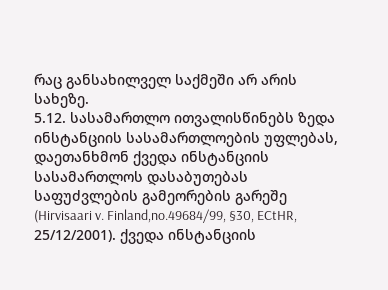რაც განსახილველ საქმეში არ არის სახეზე.
5.12. სასამართლო ითვალისწინებს ზედა ინსტანციის სასამართლოების უფლებას, დაეთანხმონ ქვედა ინსტანციის სასამართლოს დასაბუთებას საფუძვლების გამეორების გარეშე (Hirvisaari v. Finland,no.49684/99, §30, ECtHR, 25/12/2001). ქვედა ინსტანციის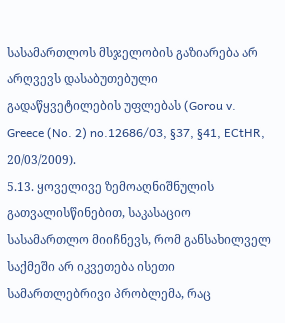სასამართლოს მსჯელობის გაზიარება არ არღვევს დასაბუთებული გადაწყვეტილების უფლებას (Gorou v. Greece (No. 2) no.12686/03, §37, §41, ECtHR, 20/03/2009).
5.13. ყოველივე ზემოაღნიშნულის გათვალისწინებით, საკასაციო სასამართლო მიიჩნევს, რომ განსახილველ საქმეში არ იკვეთება ისეთი სამართლებრივი პრობლემა, რაც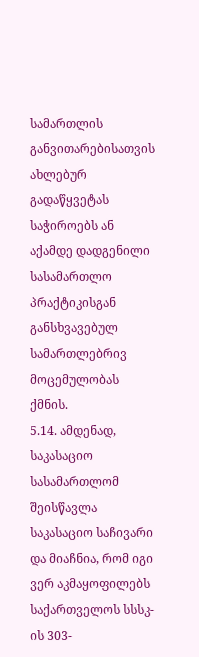სამართლის განვითარებისათვის ახლებურ გადაწყვეტას საჭიროებს ან აქამდე დადგენილი სასამართლო პრაქტიკისგან განსხვავებულ სამართლებრივ მოცემულობას ქმნის.
5.14. ამდენად, საკასაციო სასამართლომ შეისწავლა საკასაციო საჩივარი და მიაჩნია, რომ იგი ვერ აკმაყოფილებს საქართველოს სსსკ-ის 303-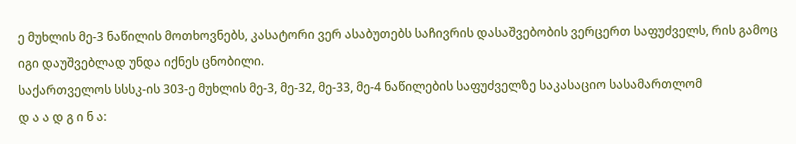ე მუხლის მე-3 ნაწილის მოთხოვნებს, კასატორი ვერ ასაბუთებს საჩივრის დასაშვებობის ვერცერთ საფუძველს, რის გამოც იგი დაუშვებლად უნდა იქნეს ცნობილი.
საქართველოს სსსკ-ის 303-ე მუხლის მე-3, მე-32, მე-33, მე-4 ნაწილების საფუძველზე საკასაციო სასამართლომ
დ ა ა დ გ ი ნ ა: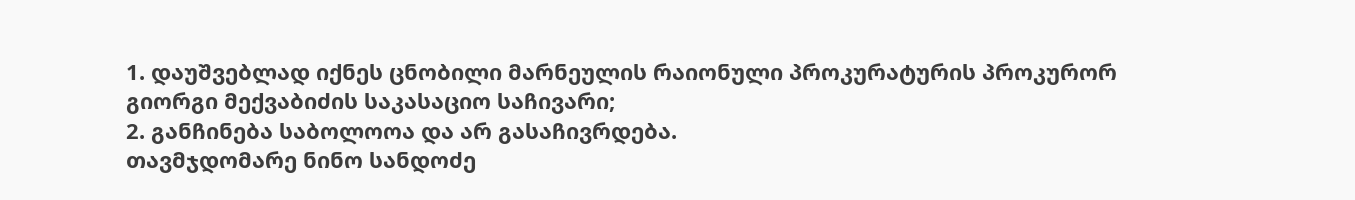1. დაუშვებლად იქნეს ცნობილი მარნეულის რაიონული პროკურატურის პროკურორ გიორგი მექვაბიძის საკასაციო საჩივარი;
2. განჩინება საბოლოოა და არ გასაჩივრდება.
თავმჯდომარე ნინო სანდოძე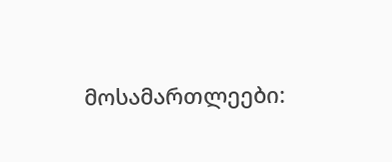მოსამართლეები: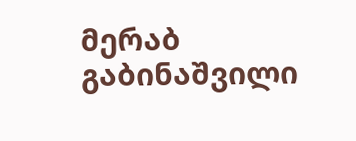მერაბ გაბინაშვილი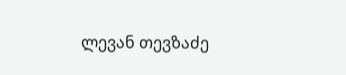ლევან თევზაძე